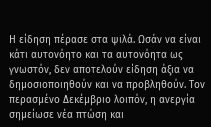Η είδηση πέρασε στα ψιλά. Ωσάν να είναι κάτι αυτονόητο και τα αυτονόητα ως γνωστόν, δεν αποτελούν είδηση άξια να δημοσιοποιηθούν και να προβληθούν. Τον περασμένο Δεκέμβριο λοιπόν, η ανεργία σημείωσε νέα πτώση και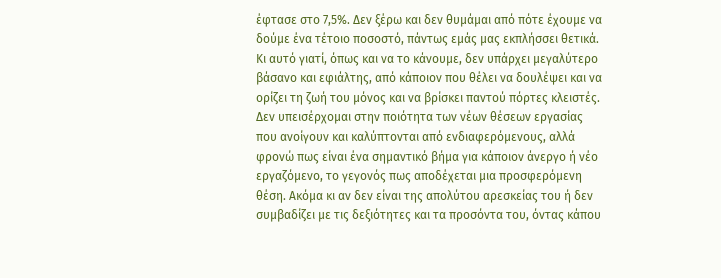έφτασε στο 7,5%. Δεν ξέρω και δεν θυμάμαι από πότε έχουμε να δούμε ένα τέτοιο ποσοστό, πάντως εμάς μας εκπλήσσει θετικά. Κι αυτό γιατί, όπως και να το κάνουμε, δεν υπάρχει μεγαλύτερο βάσανο και εφιάλτης, από κάποιον που θέλει να δουλέψει και να ορίζει τη ζωή του μόνος και να βρίσκει παντού πόρτες κλειστές.
Δεν υπεισέρχομαι στην ποιότητα των νέων θέσεων εργασίας που ανοίγουν και καλύπτονται από ενδιαφερόμενους, αλλά φρονώ πως είναι ένα σημαντικό βήμα για κάποιον άνεργο ή νέο εργαζόμενο, το γεγονός πως αποδέχεται μια προσφερόμενη θέση. Ακόμα κι αν δεν είναι της απολύτου αρεσκείας του ή δεν συμβαδίζει με τις δεξιότητες και τα προσόντα του, όντας κάπου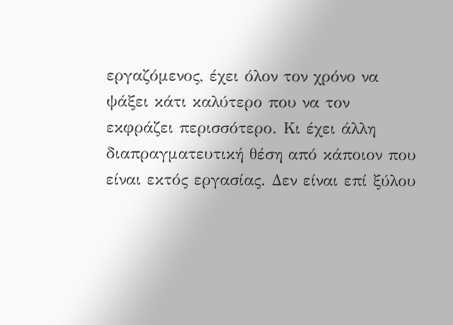εργαζόμενος, έχει όλον τον χρόνο να ψάξει κάτι καλύτερο που να τον εκφράζει περισσότερο. Κι έχει άλλη διαπραγματευτική θέση από κάποιον που είναι εκτός εργασίας. Δεν είναι επί ξύλου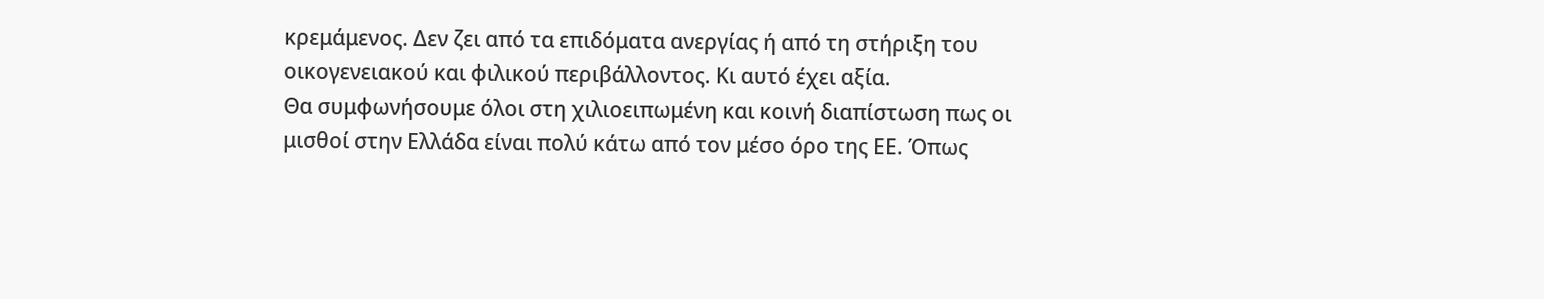κρεμάμενος. Δεν ζει από τα επιδόματα ανεργίας ή από τη στήριξη του οικογενειακού και φιλικού περιβάλλοντος. Κι αυτό έχει αξία.
Θα συμφωνήσουμε όλοι στη χιλιοειπωμένη και κοινή διαπίστωση πως οι μισθοί στην Ελλάδα είναι πολύ κάτω από τον μέσο όρο της ΕΕ. Όπως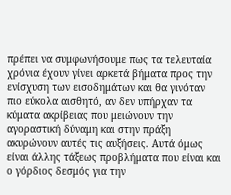πρέπει να συμφωνήσουμε πως τα τελευταία χρόνια έχουν γίνει αρκετά βήματα προς την ενίσχυση των εισοδημάτων και θα γινόταν πιο εύκολα αισθητό, αν δεν υπήρχαν τα κύματα ακρίβειας που μειώνουν την αγοραστική δύναμη και στην πράξη ακυρώνουν αυτές τις αυξήσεις. Αυτά όμως είναι άλλης τάξεως προβλήματα που είναι και ο γόρδιος δεσμός για την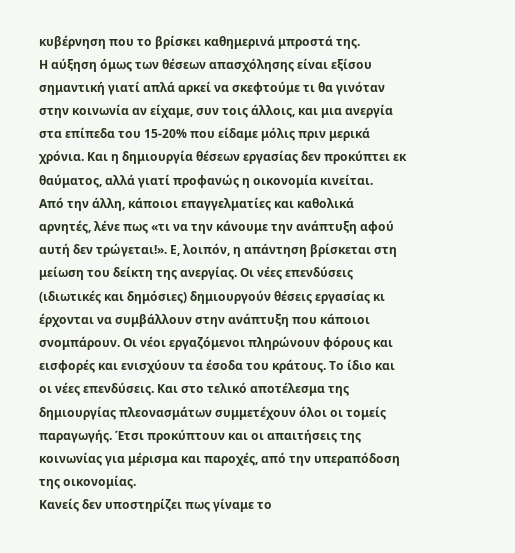κυβέρνηση που το βρίσκει καθημερινά μπροστά της.
Η αύξηση όμως των θέσεων απασχόλησης είναι εξίσου σημαντική γιατί απλά αρκεί να σκεφτούμε τι θα γινόταν στην κοινωνία αν είχαμε, συν τοις άλλοις, και μια ανεργία στα επίπεδα του 15-20% που είδαμε μόλις πριν μερικά χρόνια. Και η δημιουργία θέσεων εργασίας δεν προκύπτει εκ θαύματος, αλλά γιατί προφανώς η οικονομία κινείται.
Από την άλλη, κάποιοι επαγγελματίες και καθολικά αρνητές, λένε πως «τι να την κάνουμε την ανάπτυξη αφού αυτή δεν τρώγεται!». Ε, λοιπόν, η απάντηση βρίσκεται στη μείωση του δείκτη της ανεργίας. Οι νέες επενδύσεις (ιδιωτικές και δημόσιες) δημιουργούν θέσεις εργασίας κι έρχονται να συμβάλλουν στην ανάπτυξη που κάποιοι σνομπάρουν. Οι νέοι εργαζόμενοι πληρώνουν φόρους και εισφορές και ενισχύουν τα έσοδα του κράτους. Το ίδιο και οι νέες επενδύσεις. Και στο τελικό αποτέλεσμα της δημιουργίας πλεονασμάτων συμμετέχουν όλοι οι τομείς παραγωγής. Έτσι προκύπτουν και οι απαιτήσεις της κοινωνίας για μέρισμα και παροχές, από την υπεραπόδοση της οικονομίας.
Κανείς δεν υποστηρίζει πως γίναμε το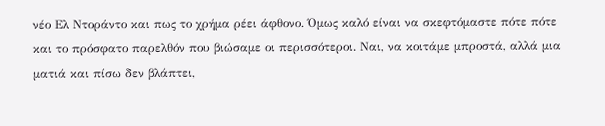νέο Ελ Ντοράντο και πως το χρήμα ρέει άφθονο. Όμως καλό είναι να σκεφτόμαστε πότε πότε και το πρόσφατο παρελθόν που βιώσαμε οι περισσότεροι. Ναι, να κοιτάμε μπροστά, αλλά μια ματιά και πίσω δεν βλάπτει,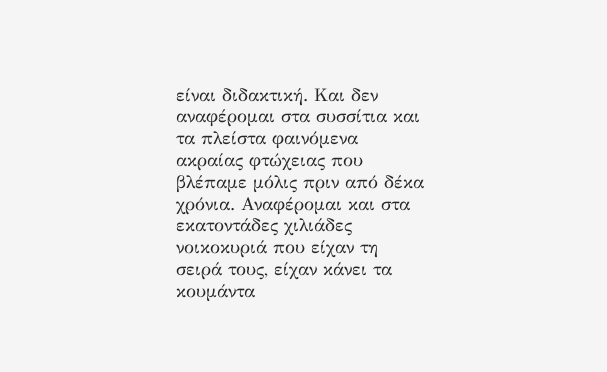είναι διδακτική. Και δεν αναφέρομαι στα συσσίτια και τα πλείστα φαινόμενα ακραίας φτώχειας που βλέπαμε μόλις πριν από δέκα χρόνια. Αναφέρομαι και στα εκατοντάδες χιλιάδες νοικοκυριά που είχαν τη σειρά τους, είχαν κάνει τα κουμάντα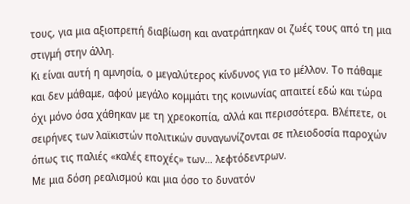τους, για μια αξιοπρεπή διαβίωση και ανατράπηκαν οι ζωές τους από τη μια στιγμή στην άλλη.
Κι είναι αυτή η αμνησία, ο μεγαλύτερος κίνδυνος για το μέλλον. Το πάθαμε και δεν μάθαμε, αφού μεγάλο κομμάτι της κοινωνίας απαιτεί εδώ και τώρα όχι μόνο όσα χάθηκαν με τη χρεοκοπία, αλλά και περισσότερα. Βλέπετε, οι σειρήνες των λαϊκιστών πολιτικών συναγωνίζονται σε πλειοδοσία παροχών όπως τις παλιές «καλές εποχές» των… λεφτόδεντρων.
Με μια δόση ρεαλισμού και μια όσο το δυνατόν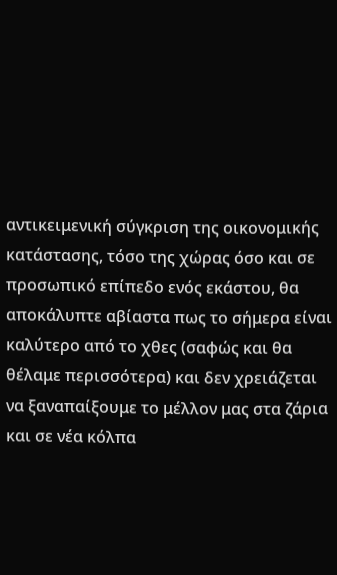αντικειμενική σύγκριση της οικονομικής κατάστασης, τόσο της χώρας όσο και σε προσωπικό επίπεδο ενός εκάστου, θα αποκάλυπτε αβίαστα πως το σήμερα είναι καλύτερο από το χθες (σαφώς και θα θέλαμε περισσότερα) και δεν χρειάζεται να ξαναπαίξουμε το μέλλον μας στα ζάρια και σε νέα κόλπα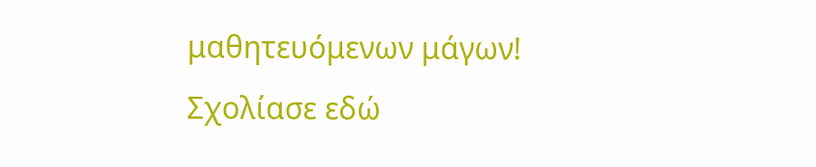μαθητευόμενων μάγων!
Σχολίασε εδώ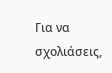Για να σχολιάσεις,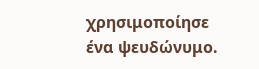χρησιμοποίησε ένα ψευδώνυμο.